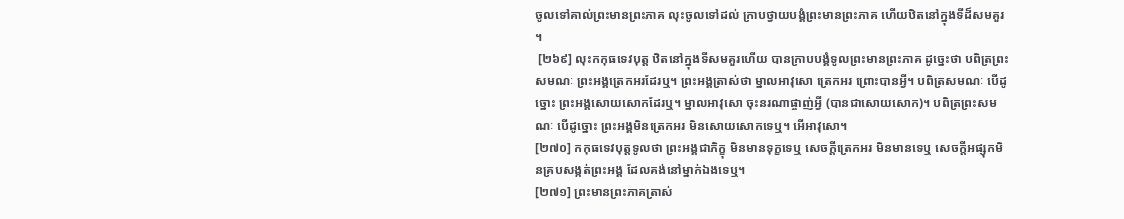ចូលទៅគាល់ព្រះមានព្រះភាគ លុះចូលទៅដល់ ក្រាបថ្វាយបង្គំព្រះមានព្រះភាគ ហើយឋិតនៅក្នុងទីដ៏សមគួរ។
 [២៦៩] លុះកកុធទេវបុត្ត ឋិតនៅក្នុងទីសមគួរហើយ បានក្រាបបង្គំទូលព្រះមានព្រះភាគ ដូច្នេះថា បពិត្រព្រះសមណៈ ព្រះអង្គត្រេកអរដែរឬ។ ព្រះអង្គត្រាស់ថា ម្នាលអាវុសោ ត្រេកអរ ព្រោះបានអ្វី។ បពិត្រសមណៈ បើដូច្នោះ ព្រះអង្គសោយសោកដែរឬ។ ម្នាលអាវុសោ ចុះនរណាផ្ចាញ់អ្វី (បានជាសោយសោក)។ បពិត្រព្រះសមណៈ បើដូច្នោះ ព្រះអង្គមិនត្រេកអរ មិនសោយសោកទេឬ។ អើអាវុសោ។
[២៧០] កកុធទេវបុត្តទូលថា ព្រះអង្គជាភិក្ខុ មិនមានទុក្ខទេឬ សេចក្តីត្រេកអរ មិនមានទេឬ សេចក្តីអផ្សុកមិនគ្របសង្កត់ព្រះអង្គ ដែលគង់នៅម្នាក់ឯងទេឬ។
[២៧១] ព្រះមានព្រះភាគត្រាស់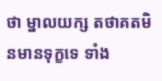ថា ម្នាលយក្ស តថាគតមិនមានទុក្ខទេ ទាំង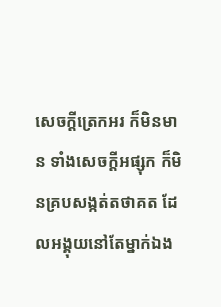សេចក្តីត្រេកអរ ក៏មិនមាន ទាំងសេចក្តីអផ្សុក ក៏មិនគ្របសង្កត់តថាគត ដែលអង្គុយនៅតែម្នាក់ឯង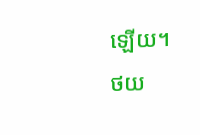ឡើយ។
ថយ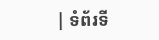| ទំព័រទី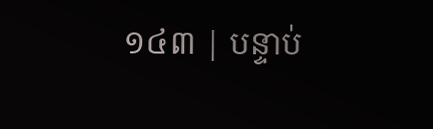១៤៣ | បន្ទាប់